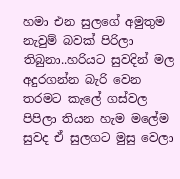හමා එන සුලගේ අමුතුම නැවුම් බවක් පිරිලා තිබුනා..හරියට සුවදින් මල අදුරගන්න බැරි වෙන තරමට කැලේ ගස්වල පිපිලා තියන හැම මලේම සුවද ඒ සුලගට මුසු වෙලා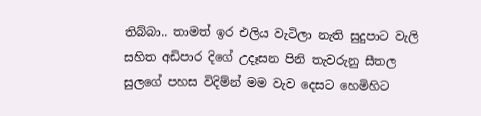තිබ්බා.. තාමත් ඉර එලිය වැටිලා නැති සුදුපාට වැලි සහිත අඩිපාර දිගේ උදෑසන පිනි තැවරුනු සීතල සුලගේ පහස විදිම්න් මම වැව දෙසට හෙමිහිට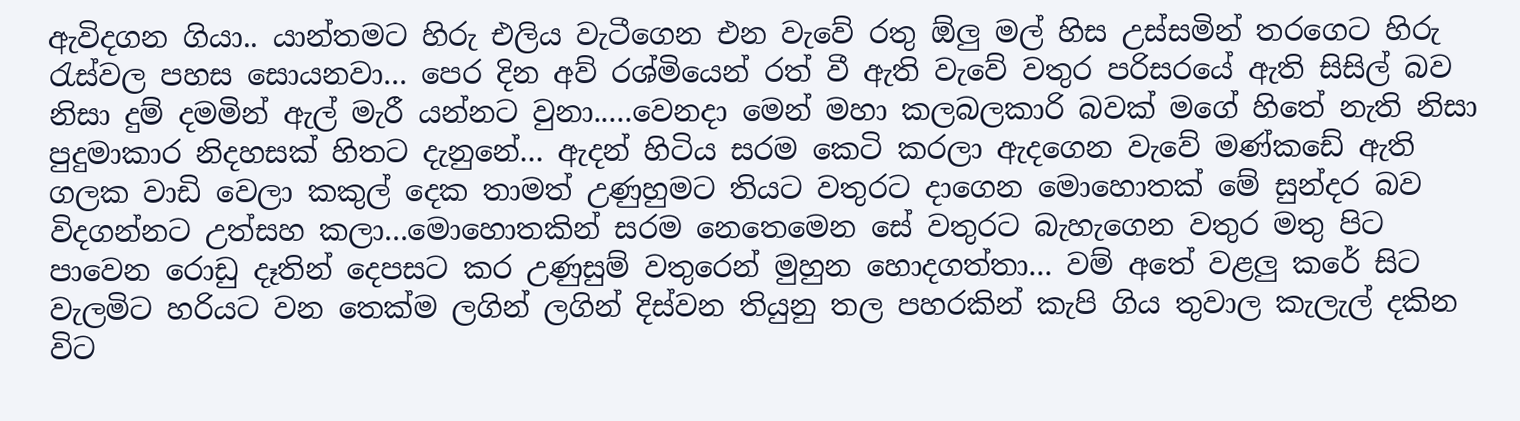ඇවිදගන ගියා.. යාන්තමට හිරු එලිය වැටීගෙන එන වැවේ රතු ඕලු මල් හිස උස්සමින් තරගෙට හිරු රැස්වල පහස සොයනවා... පෙර දින අව් රශ්මියෙන් රත් වී ඇති වැවේ වතුර පරිසරයේ ඇති සිසිල් බව නිසා දුම් දමමින් ඇල් මැරී යන්නට වුනා.....වෙනදා මෙන් මහා කලබලකාරි බවක් මගේ හිතේ නැති නිසා පුදුමාකාර නිදහසක් හිතට දැනුනේ... ඇදන් හිටිය සරම කෙටි කරලා ඇදගෙන වැවේ මණ්කඩේ ඇති ගලක වාඩි වෙලා කකුල් දෙක තාමත් උණුහුමට තියට වතුරට දාගෙන මොහොතක් මේ සුන්දර බව විදගන්නට උත්සහ කලා...මොහොතකින් සරම නෙතෙමෙන සේ වතුරට බැහැගෙන වතුර මතු පිට පාවෙන රොඩු දෑතින් දෙපසට කර උණුසුම් වතුරෙන් මුහුන හොදගත්තා... වම් අතේ වළලු කරේ සිට වැලමිට හරියට වන තෙක්ම ලගින් ලගින් දිස්වන තියුනු තල පහරකින් කැපි ගිය තුවාල කැලැල් දකින විට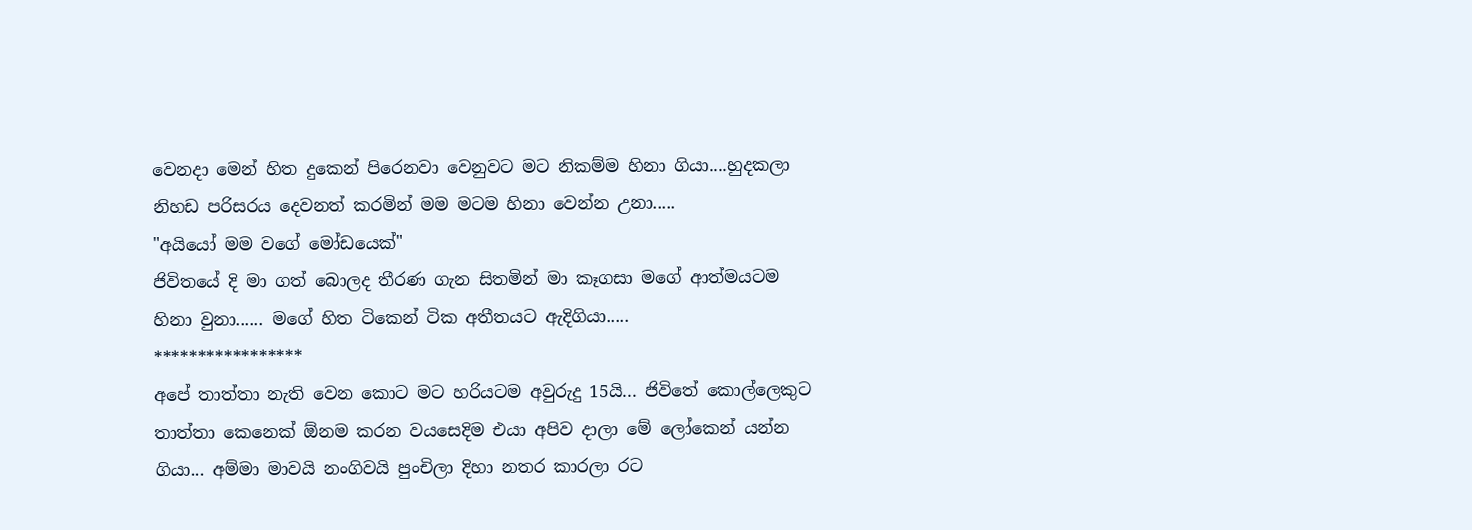වෙනදා මෙන් හිත දුකෙන් පිරෙනවා වෙනුවට මට නිකම්ම හිනා ගියා....හුදකලා නිහඩ පරිසරය දෙවනත් කරමින් මම මටම හිනා වෙන්න උනා.....
"අයියෝ මම වගේ මෝඩයෙක්"
ජිවිතයේ දි මා ගත් බොලද තීරණ ගැන සිතමින් මා කෑගසා මගේ ආත්මයටම හිනා වුනා...... මගේ හිත ටිකෙන් ටික අතීතයට ඇදිගියා.....
*****************
අපේ තාත්තා නැති වෙන කොට මට හරියටම අවුරුදු 15යි... ජිවිතේ කොල්ලෙකුට තාත්තා කෙනෙක් ඕනම කරන වයසෙදිම එයා අපිව දාලා මේ ලෝකෙන් යන්න ගියා... අම්මා මාවයි නංගිවයි පුංචිලා දිහා නතර කාරලා රට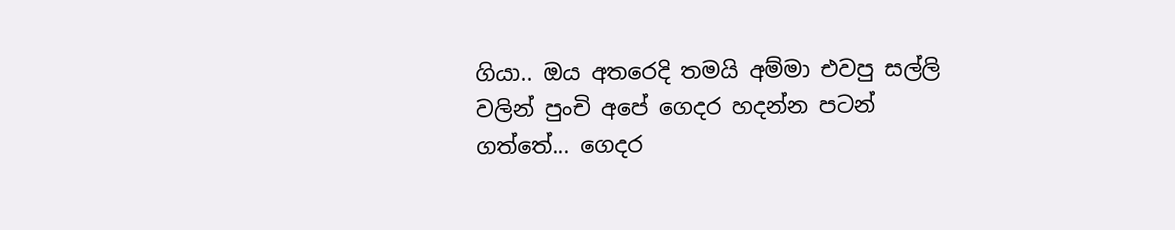ගියා.. ඔය අතරෙදි තමයි අම්මා එවපු සල්ලි වලින් පුංචි අපේ ගෙදර හදන්න පටන් ගත්තේ... ගෙදර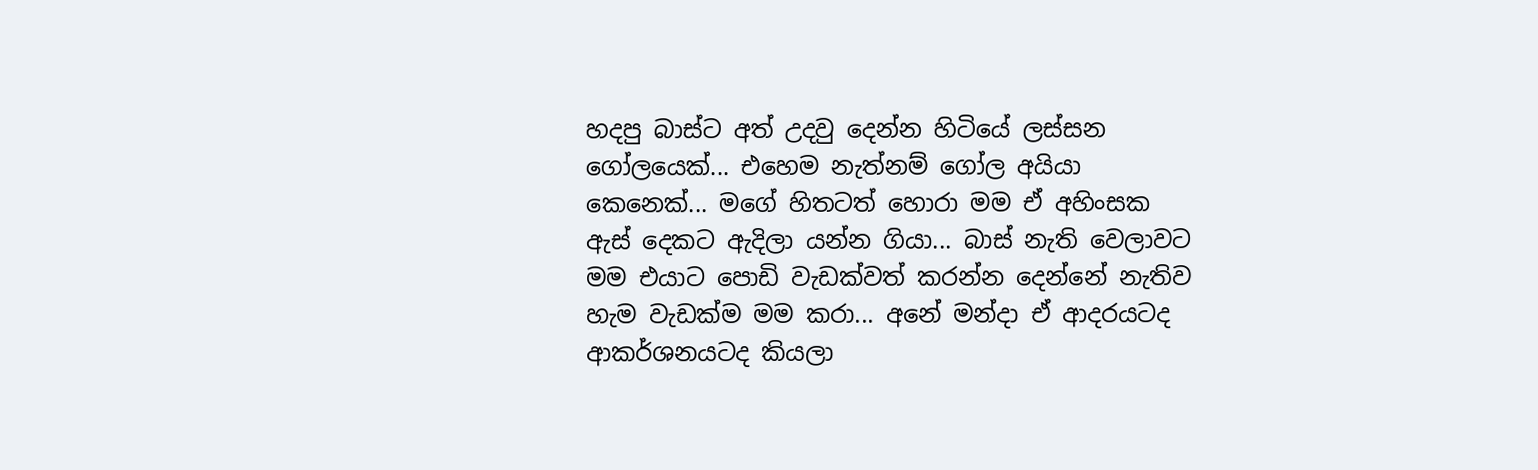හදපු බාස්ට අත් උදවු දෙන්න හිටියේ ලස්සන ගෝලයෙක්... එහෙම නැත්නම් ගෝල අයියා කෙනෙක්... මගේ හිතටත් හොරා මම ඒ අහිංසක ඇස් දෙකට ඇදිලා යන්න ගියා... බාස් නැති වෙලාවට මම එයාට පොඩි වැඩක්වත් කරන්න දෙන්නේ නැතිව හැම වැඩක්ම මම කරා... අනේ මන්දා ඒ ආදරයටද ආකර්ශනයටද කියලා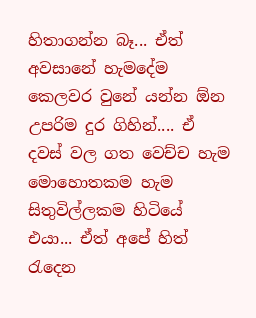හිතාගන්න බෑ... ඒත් අවසානේ හැමදේම කෙලවර වුනේ යන්න ඕන උපරිම දුර ගිහින්.... ඒ දවස් වල ගත වෙච්ච හැම මොහොතකම හැම සිතුවිල්ලකම හිටියේ එයා... ඒත් අපේ හිත් රැදෙන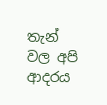තැන් වල අපි ආදරය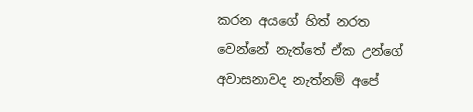කරන අයගේ හිත් නරත වෙන්නේ නැත්තේ ඒක උන්ගේ අවාසනාවද නැත්නම් අපේ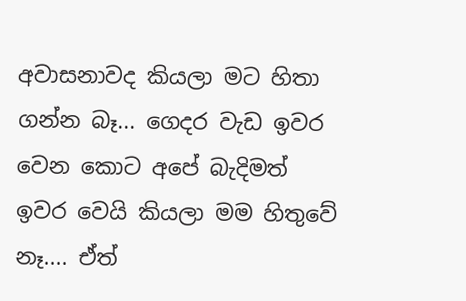අවාසනාවද කියලා මට හිතා ගන්න බෑ... ගෙදර වැඩ ඉවර වෙන කොට අපේ බැදිමත් ඉවර වෙයි කියලා මම හිතුවේ නෑ.... ඒත්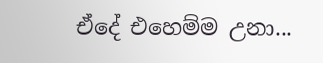ඒදේ එහෙම්ම උනා...